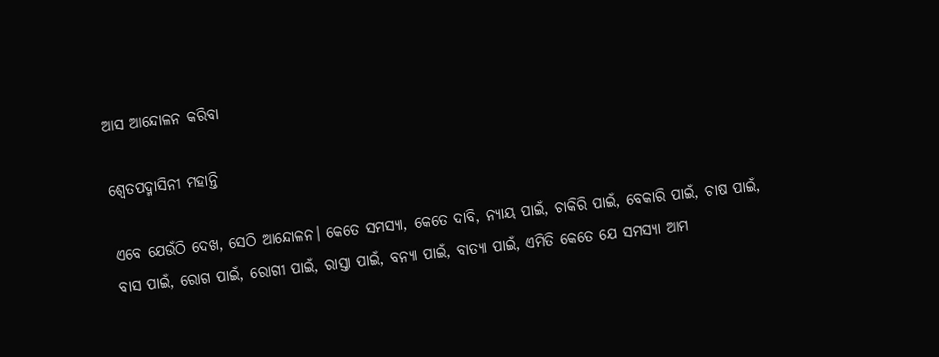ଆସ ଆନ୍ଦୋଳନ କରିବା

ଶ୍ୱେତପଦ୍ମାସିନୀ ମହାନ୍ତି

ଏବେ ଯେଉଁଠି ଦେଖ, ସେଠି ଆନ୍ଦୋଳନ। କେତେ ସମସ୍ୟା, କେତେ ଦାବି, ନ୍ୟାୟ ପାଇଁ, ଚାକିରି ପାଇଁ, ବେକାରି ପାଇଁ, ଚାଷ ପାଇଁ, ବାସ ପାଇଁ, ରୋଗ ପାଇଁ, ରୋଗୀ ପାଇଁ, ରାସ୍ତା ପାଇଁ, ବନ୍ୟା ପାଇଁ, ବାତ୍ୟା ପାଇଁ, ଏମିତି କେତେ ଯେ ସମସ୍ୟା ଆମ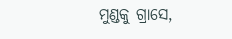ମୁଣ୍ଡକୁ ଗ୍ରାସେ,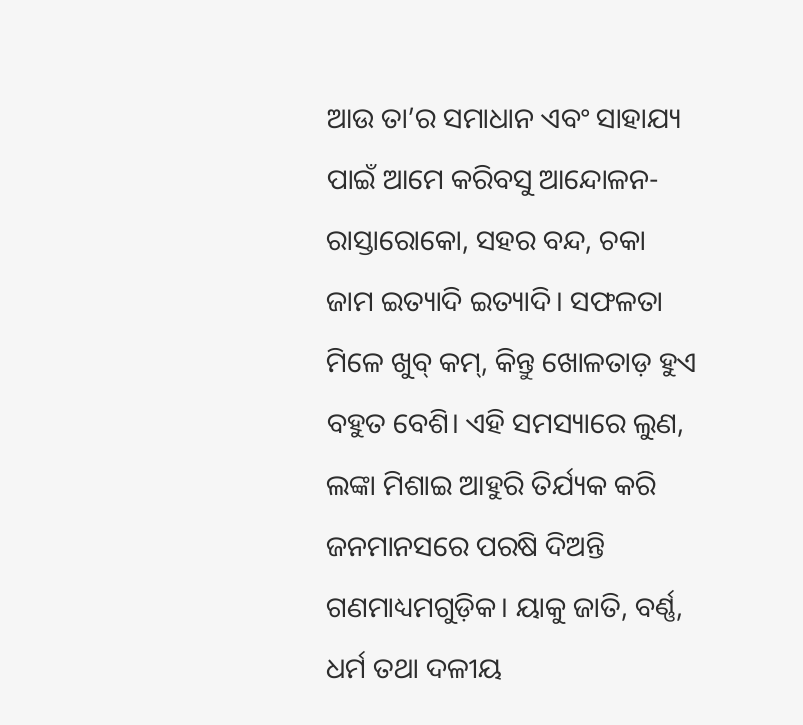ଆଉ ତା’ର ସମାଧାନ ଏବଂ ସାହାଯ୍ୟ ପାଇଁ ଆମେ କରିବସୁ ଆନ୍ଦୋଳନ- ରାସ୍ତାରୋକୋ, ସହର ବନ୍ଦ, ଚକା ଜାମ ଇତ୍ୟାଦି ଇତ୍ୟାଦି। ସଫଳତା ମିଳେ ଖୁବ୍‌ କମ୍‌, କିନ୍ତୁ ଖୋଳତାଡ଼ ହୁଏ ବହୁତ ବେଶି। ଏହି ସମସ୍ୟାରେ ଲୁଣ, ଲଙ୍କା ମିଶାଇ ଆହୁରି ତିର୍ଯ୍ୟକ କରି ଜନମାନସରେ ପରଷି ଦିଅନ୍ତି ଗଣମାଧ୍ୟମଗୁଡ଼ିକ। ୟାକୁ ଜାତି, ବର୍ଣ୍ଣ, ଧର୍ମ ତଥା ଦଳୀୟ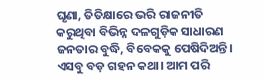ଘୃଣା, ତିତିକ୍ଷାରେ ଭରି ରାଜନୀତି କରୁଥିବା ବିଭିନ୍ନ ଦଳଗୁଡ଼ିକ ସାଧାରଣ ଜନତାର ବୁଦ୍ଧି, ବିବେକକୁ ପେଷିଦିଅନ୍ତି। ଏସବୁ ବଡ଼ ଗହନ କଥା। ଆମ ପରି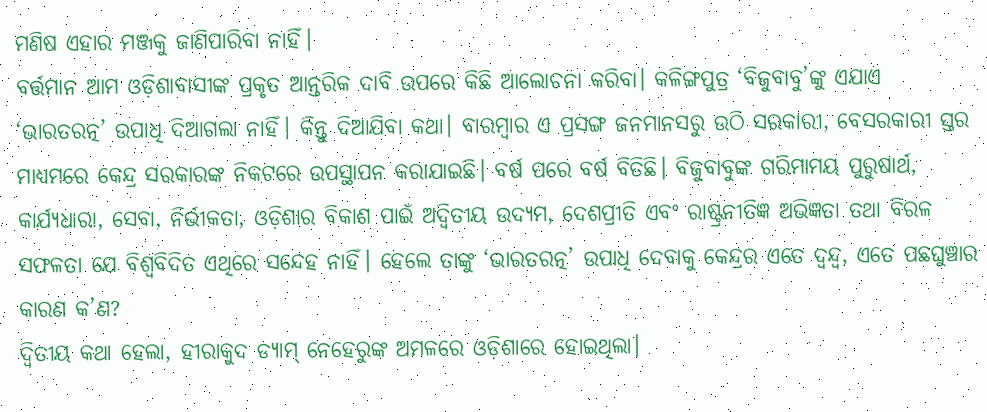ମଣିଷ ଏହାର ମଞ୍ଜକୁ ଜାଣିପାରିବା ନାହିଁ।
ବର୍ତ୍ତମାନ ଆମ ଓଡ଼ିଶାବାସୀଙ୍କ ପ୍ରକୃତ ଆନ୍ତରିକ ଦାବି ଉପରେ କିଛି ଆଲୋଚନା କରିବା। କଳିଙ୍ଗପୁତ୍ର ‘ବିଜୁବାବୁ’ଙ୍କୁ ଏଯାଏ ‘ଭାରତରତ୍ନ’ ଉପାଧି ଦିଆଗଲା ନାହିଁ। କିନ୍ତୁ ଦିଆଯିବା କଥା। ବାରମ୍ବାର ଏ ପ୍ରସଙ୍ଗ ଜନମାନସରୁ ଉଠି ସରକାରୀ, ବେସରକାରୀ ସ୍ତର ମାଧ୍ୟମରେ କେନ୍ଦ୍ର ସରକାରଙ୍କ ନିକଟରେ ଉପସ୍ଥାପନ କରାଯାଇଛି। ବର୍ଷ ପରେ ବର୍ଷ ବିତିଛି। ବିଜୁବାବୁଙ୍କ ଗରିମାମୟ ପୁରୁଷାର୍ଥ, କାର୍ଯ୍ୟଧାରା, ସେବା, ନିର୍ଭୀକତା, ଓଡ଼ିଶାର ବିକାଶ ପାଇଁ ଅଦ୍ୱିତୀୟ ଉଦ୍ୟମ, ଦେଶପ୍ରୀତି ଏବଂ ରାଷ୍ଟ୍ରନୀତିଜ୍ଞ ଅଭିଜ୍ଞତା ତଥା ବିରଳ ସଫଳତା ଯେ ବିଶ୍ୱବିଦିତ ଏଥିରେ ସନ୍ଦେହ ନାହିଁ। ହେଲେ ତାଙ୍କୁ ‘ଭାରତରତ୍ନ’ ଉପାଧି ଦେବାକୁ କେନ୍ଦ୍ରର ଏତେ ଦ୍ୱନ୍ଦ୍ୱ, ଏତେ ପଛଘୁଞ୍ଚାର କାରଣ କ’ଣ?
ଦ୍ୱିତୀୟ କଥା ହେଲା, ହୀରାକୁଦ ଡ୍ୟାମ୍‌ ନେହେରୁଙ୍କ ଅମଳରେ ଓଡ଼ିଶାରେ ହୋଇଥିଲା।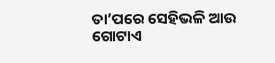ତା’ପରେ ସେହିଭଳି ଆଉ ଗୋଟାଏ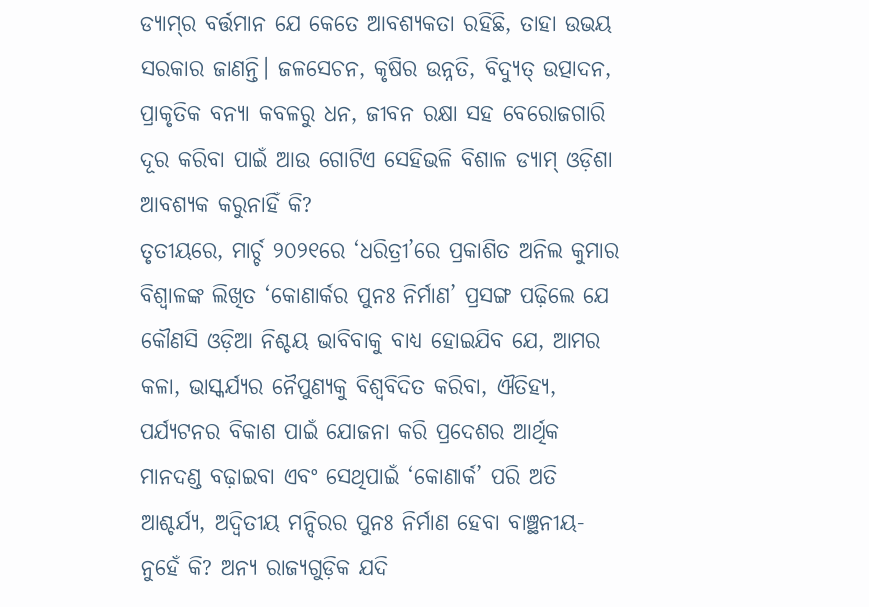ଡ୍ୟାମ୍‌ର ବର୍ତ୍ତମାନ ଯେ କେତେ ଆବଶ୍ୟକତା ରହିଛି, ତାହା ଉଭୟ ସରକାର ଜାଣନ୍ତି। ଜଳସେଚନ, କୃଷିର ଉନ୍ନତି, ବିଦ୍ୟୁତ୍‌ ଉତ୍ପାଦନ, ପ୍ରାକୃତିକ ବନ୍ୟା କବଳରୁ ଧନ, ଜୀବନ ରକ୍ଷା ସହ ବେରୋଜଗାରି ଦୂର କରିବା ପାଇଁ ଆଉ ଗୋଟିଏ ସେହିଭଳି ବିଶାଳ ଡ୍ୟାମ୍‌ ଓଡ଼ିଶା ଆବଶ୍ୟକ କରୁନାହିଁ କି?
ତୃତୀୟରେ, ମାର୍ଚ୍ଚ ୨୦୨୧ରେ ‘ଧରିତ୍ରୀ’ରେ ପ୍ରକାଶିତ ଅନିଲ କୁମାର ବିଶ୍ୱାଳଙ୍କ ଲିଖିତ ‘କୋଣାର୍କର ପୁନଃ ନିର୍ମାଣ’ ପ୍ରସଙ୍ଗ ପଢ଼ିଲେ ଯେ କୌଣସି ଓଡ଼ିଆ ନିଶ୍ଚୟ ଭାବିବାକୁ ବାଧ୍ୟ ହୋଇଯିବ ଯେ, ଆମର କଳା, ଭାସ୍କର୍ଯ୍ୟର ନୈପୁଣ୍ୟକୁ ବିଶ୍ୱବିଦିତ କରିବା, ଐତିହ୍ୟ, ପର୍ଯ୍ୟଟନର ବିକାଶ ପାଇଁ ଯୋଜନା କରି ପ୍ରଦେଶର ଆର୍ଥିକ ମାନଦଣ୍ଡ ବଢ଼ାଇବା ଏବଂ ସେଥିପାଇଁ ‘କୋଣାର୍କ’ ପରି ଅତି ଆଶ୍ଚର୍ଯ୍ୟ, ଅଦ୍ୱିତୀୟ ମନ୍ଦିରର ପୁନଃ ନିର୍ମାଣ ହେବା ବାଞ୍ଛନୀୟ- ନୁହେଁ କି? ଅନ୍ୟ ରାଜ୍ୟଗୁଡ଼ିକ ଯଦି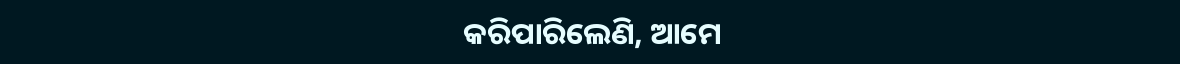କରିପାରିଲେଣି, ଆମେ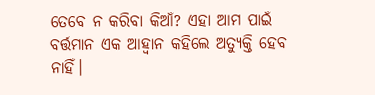ତେବେ ନ କରିବା କିଆଁ? ଏହା ଆମ ପାଇଁ ବର୍ତ୍ତମାନ ଏକ ଆହ୍ବାନ କହିଲେ ଅତ୍ୟୁକ୍ତି ହେବ ନାହିଁ।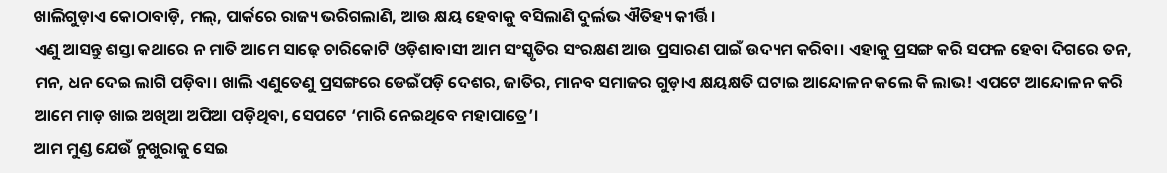ଖାଲିଗୁଡ଼ାଏ କୋଠାବାଡ଼ି, ମଲ୍‌, ପାର୍କରେ ରାଜ୍ୟ ଭରିଗଲାଣି, ଆଉ କ୍ଷୟ ହେବାକୁ ବସିଲାଣି ଦୁର୍ଲଭ ଐତିହ୍ୟ କୀର୍ତ୍ତି।
ଏଣୁ ଆସନ୍ତୁ ଶସ୍ତା କଥାରେ ନ ମାତି ଆମେ ସାଢ଼େ ଚାରିକୋଟି ଓଡ଼ିଶାବାସୀ ଆମ ସଂସ୍କୃତିର ସଂରକ୍ଷଣ ଆଉ ପ୍ରସାରଣ ପାଇଁ ଉଦ୍ୟମ କରିବା। ଏହାକୁ ପ୍ରସଙ୍ଗ କରି ସଫଳ ହେବା ଦିଗରେ ତନ, ମନ, ଧନ ଦେଇ ଲାଗି ପଡ଼ିବା। ଖାଲି ଏଣୁତେଣୁ ପ୍ରସଙ୍ଗରେ ଡେଇଁପଡ଼ି ଦେଶର, ଜାତିର, ମାନବ ସମାଜର ଗୁଡ଼ାଏ କ୍ଷୟକ୍ଷତି ଘଟାଇ ଆନ୍ଦୋଳନ କଲେ କି ଲାଭ! ଏପଟେ ଆନ୍ଦୋଳନ କରି ଆମେ ମାଡ଼ ଖାଇ ଅଖିଆ ଅପିଆ ପଡ଼ିଥିବା, ସେପଟେ ‘ମାରି ନେଇଥିବେ ମହାପାତ୍ରେ’।
ଆମ ମୁଣ୍ଡ ଯେଉଁ ନୁଖୁରାକୁ ସେଇ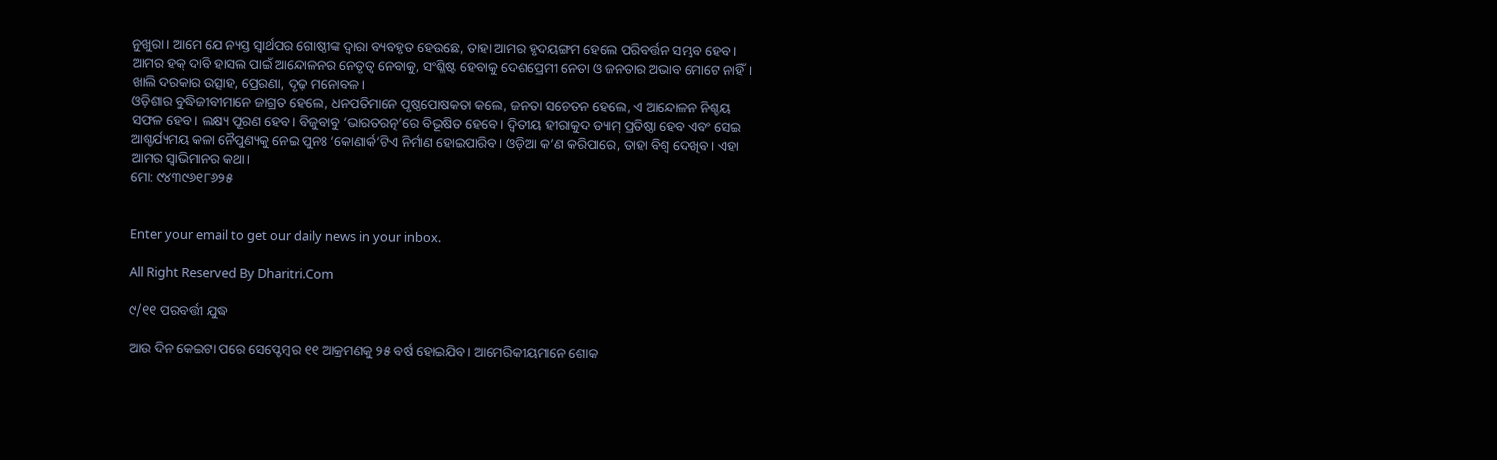ନୁଖୁରା। ଆମେ ଯେ ନ୍ୟସ୍ତ ସ୍ବାର୍ଥପର ଗୋଷ୍ଠୀଙ୍କ ଦ୍ୱାରା ବ୍ୟବହୃତ ହେଉଛେ, ତାହା ଆମର ହୃଦୟଙ୍ଗମ ହେଲେ ପରିବର୍ତ୍ତନ ସମ୍ଭବ ହେବ। ଆମର ହକ୍‌ ଦାବି ହାସଲ ପାଇଁ ଆନ୍ଦୋଳନର ନେତୃତ୍ୱ ନେବାକୁ, ସଂଶ୍ଳିଷ୍ଟ ହେବାକୁ ଦେଶପ୍ରେମୀ ନେତା ଓ ଜନତାର ଅଭାବ ମୋଟେ ନାହିଁ। ଖାଲି ଦରକାର ଉତ୍ସାହ, ପ୍ରେରଣା, ଦୃଢ଼ ମନୋବଳ।
ଓଡ଼ିଶାର ବୁଦ୍ଧିଜୀବୀମାନେ ଜାଗ୍ରତ ହେଲେ, ଧନପତିମାନେ ପୃଷ୍ଠପୋଷକତା କଲେ, ଜନତା ସଚେତନ ହେଲେ, ଏ ଆନ୍ଦୋଳନ ନିଶ୍ଚୟ ସଫଳ ହେବ। ଲକ୍ଷ୍ୟ ପୂରଣ ହେବ। ବିଜୁବାବୁ ‘ଭାରତରତ୍ନ’ରେ ବିଭୂଷିତ ହେବେ। ଦ୍ୱିତୀୟ ହୀରାକୁଦ ଡ୍ୟାମ୍‌ ପ୍ରତିଷ୍ଠା ହେବ ଏବଂ ସେଇ ଆଶ୍ଚର୍ଯ୍ୟମୟ କଳା ନୈପୁଣ୍ୟକୁ ନେଇ ପୁନଃ ‘କୋଣାର୍କ’ଟିଏ ନିର୍ମାଣ ହୋଇପାରିବ। ଓଡ଼ିଆ କ’ଣ କରିପାରେ, ତାହା ବିଶ୍ୱ ଦେଖିବ। ଏହା ଆମର ସ୍ବାଭିମାନର କଥା।
ମୋ: ୯୪୩୯୬୧୮୬୨୫


Enter your email to get our daily news in your inbox.

All Right Reserved By Dharitri.Com

୯/୧୧ ପରବର୍ତ୍ତୀ ଯୁଦ୍ଧ

ଆଉ ଦିନ କେଇଟା ପରେ ସେପ୍ଟେମ୍ୱର ୧୧ ଆକ୍ରମଣକୁ ୨୫ ବର୍ଷ ହୋଇଯିବ। ଆମେରିକୀୟମାନେ ଶୋକ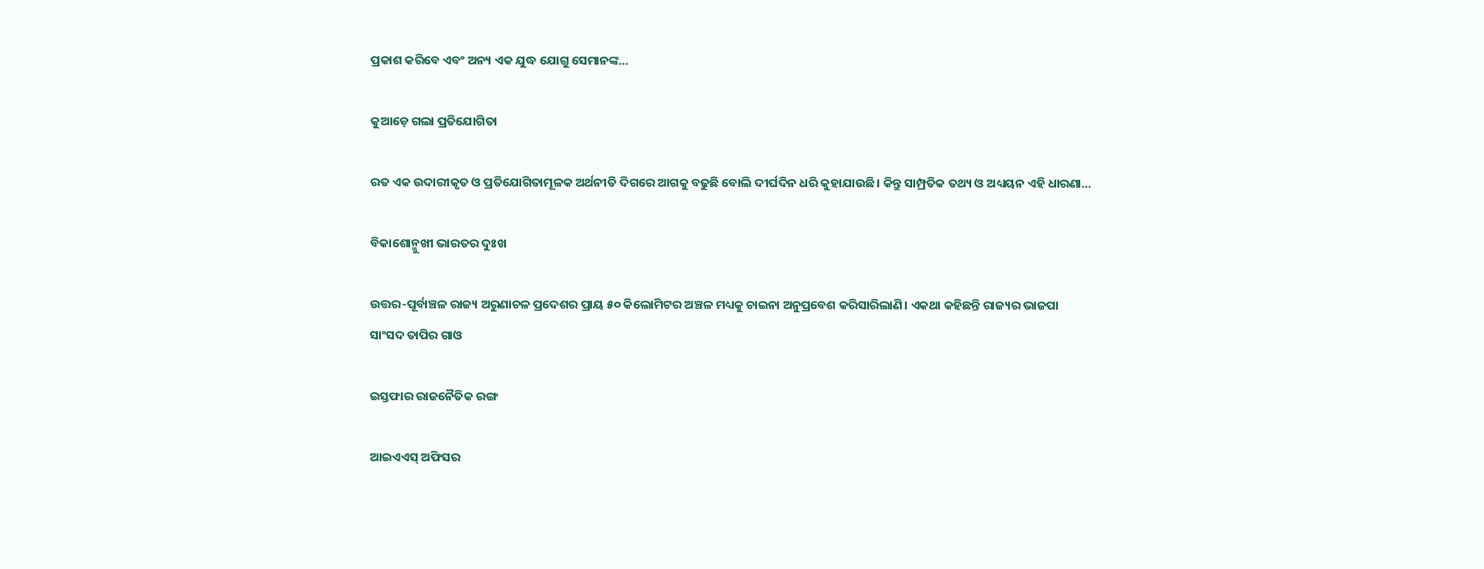ପ୍ରକାଶ କରିବେ ଏବଂ ଅନ୍ୟ ଏକ ଯୁଦ୍ଧ ଯୋଗୁ ସେମାନଙ୍କ…

କୁଆଡ଼େ ଗଲା ପ୍ରତିଯୋଗିତା

ରତ ଏକ ଉଦାରୀକୃତ ଓ ପ୍ରତିଯୋଗିତାମୂଳକ ଅର୍ଥନୀତି ଦିଗରେ ଆଗକୁ ବଢୁଛି ବୋଲି ଦୀର୍ଘଦିନ ଧରି କୁହାଯାଉଛି। କିନ୍ତୁ ସାମ୍ପ୍ରତିକ ତଥ୍ୟ ଓ ଅଧ୍ୟୟନ ଏହି ଧାରଣା…

ବିକାଶୋନ୍ମୁଖୀ ଭାରତର ଦୁଃଖ

ଉତ୍ତର-ପୂର୍ବାଞ୍ଚଳ ରାଜ୍ୟ ଅରୁଣାଚଳ ପ୍ରଦେଶର ପ୍ରାୟ ୫୦ କିଲୋମିଟର ଅଞ୍ଚଳ ମଧ୍ୟକୁ ଚାଇନା ଅନୁପ୍ରବେଶ କରିସାରିଲାଣି। ଏକଥା କହିଛନ୍ତି ରାଜ୍ୟର ଭାଜପା ସାଂସଦ ତାପିର ଗାଓ

ଇସ୍ତଫାର ରାଜନୈତିକ ରଙ୍ଗ

ଆଇଏଏସ୍‌ ଅଫିସର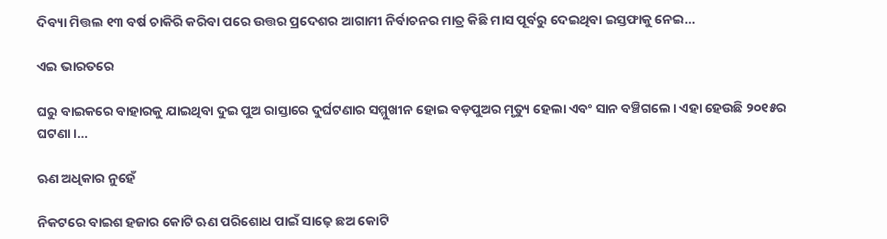ଦିବ୍ୟା ମିତ୍ତଲ ୧୩ ବର୍ଷ ଚାକିରି କରିବା ପରେ ଉତ୍ତର ପ୍ରଦେଶର ଆଗାମୀ ନିର୍ବାଚନର ମାତ୍ର କିଛି ମାସ ପୂର୍ବରୁ ଦେଇଥିବା ଇସ୍ତଫାକୁ ନେଇ…

ଏଇ ଭାରତରେ

ଘରୁ ବାଇକରେ ବାହାରକୁ ଯାଇଥିବା ଦୁଇ ପୁଅ ରାସ୍ତାରେ ଦୁର୍ଘଟଣାର ସମ୍ମୁଖୀନ ହୋଇ ବଡ଼ପୁଅର ମୃତ୍ୟୁ ହେଲା ଏବଂ ସାନ ବଞ୍ଚିଗଲେ। ଏହା ହେଉଛି ୨୦୧୫ର ଘଟଣା।…

ଋଣ ଅଧିକାର ନୁହେଁ

ନିକଟରେ ବାଇଶ ହଜାର କୋଟି ଋଣ ପରିଶୋଧ ପାଇଁ ସାଢ଼େ ଛଅ କୋଟି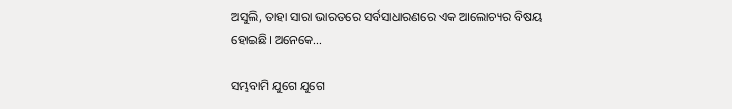ଅସୁଲି, ତାହା ସାରା ଭାରତରେ ସର୍ବସାଧାରଣରେ ଏକ ଆଲୋଚ୍ୟର ବିଷୟ ହୋଇଛି। ଅନେକେ…

ସମ୍ଭବାମି ଯୁଗେ ଯୁଗେ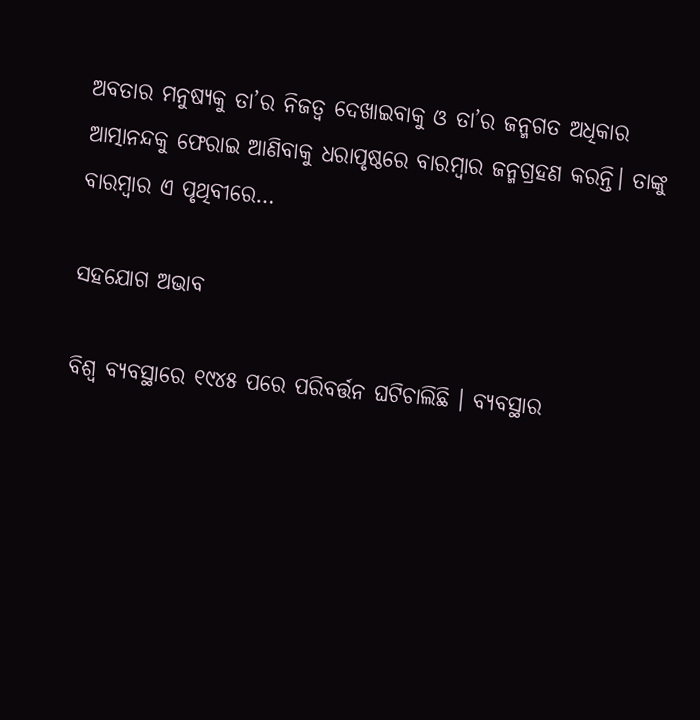ଅବତାର ମନୁଷ୍ୟକୁ ତା’ର ନିଜତ୍ୱ ଦେଖାଇବାକୁ ଓ ତା’ର ଜନ୍ମଗତ ଅଧିକାର ଆତ୍ମାନନ୍ଦକୁ ଫେରାଇ ଆଣିବାକୁ ଧରାପୃଷ୍ଠରେ ବାରମ୍ବାର ଜନ୍ମଗ୍ରହଣ କରନ୍ତି। ତାଙ୍କୁ ବାରମ୍ବାର ଏ ପୃଥିବୀରେ…

ସହଯୋଗ ଅଭାବ

ବିଶ୍ୱ ବ୍ୟବସ୍ଥାରେ ୧୯୪୫ ପରେ ପରିବର୍ତ୍ତନ ଘଟିଚାଲିଛି । ବ୍ୟବସ୍ଥାର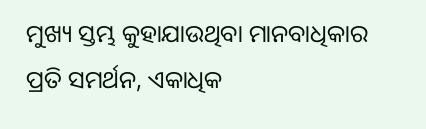ମୁଖ୍ୟ ସ୍ତମ୍ଭ କୁହାଯାଉଥିବା ମାନବାଧିକାର ପ୍ରତି ସମର୍ଥନ, ଏକାଧିକ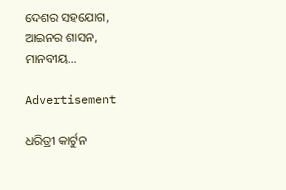ଦେଶର ସହଯୋଗ, ଆଇନର ଶାସନ, ମାନବୀୟ…

Advertisement

ଧରିତ୍ରୀ କାର୍ଟୁନ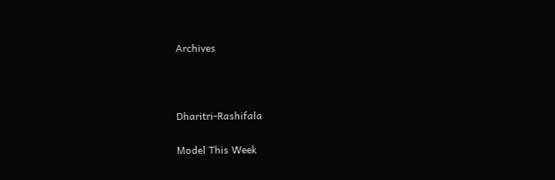Archives



Dharitri-Rashifala

Model This Week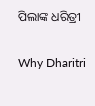ପିଲାଙ୍କ ଧରିତ୍ରୀ

Why Dharitri